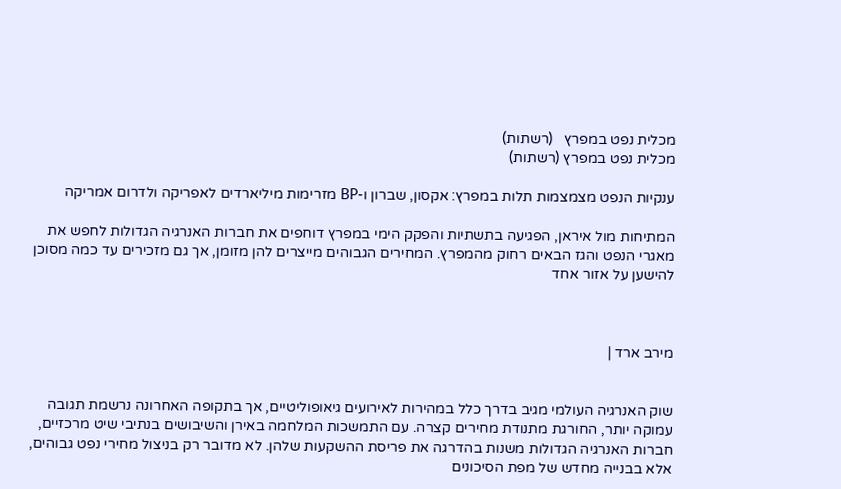מכלית נפט במפרץ   (רשתות)
מכלית נפט במפרץ (רשתות)

ענקיות הנפט מצמצמות תלות במפרץ: אקסון, שברון ו-BP מזרימות מיליארדים לאפריקה ולדרום אמריקה

המתיחות מול איראן, הפגיעה בתשתיות והפקק הימי במפרץ דוחפים את חברות האנרגיה הגדולות לחפש את מאגרי הנפט והגז הבאים רחוק מהמפרץ. המחירים הגבוהים מייצרים להן מזומן, אך גם מזכירים עד כמה מסוכן להישען על אזור אחד



מירב ארד |


שוק האנרגיה העולמי מגיב בדרך כלל במהירות לאירועים גיאופוליטיים, אך בתקופה האחרונה נרשמת תגובה עמוקה יותר, החורגת מתנודת מחירים קצרה. עם התמשכות המלחמה באירן והשיבושים בנתיבי שיט מרכזיים, חברות האנרגיה הגדולות משנות בהדרגה את פריסת ההשקעות שלהן. לא מדובר רק בניצול מחירי נפט גבוהים, אלא בבנייה מחדש של מפת הסיכונים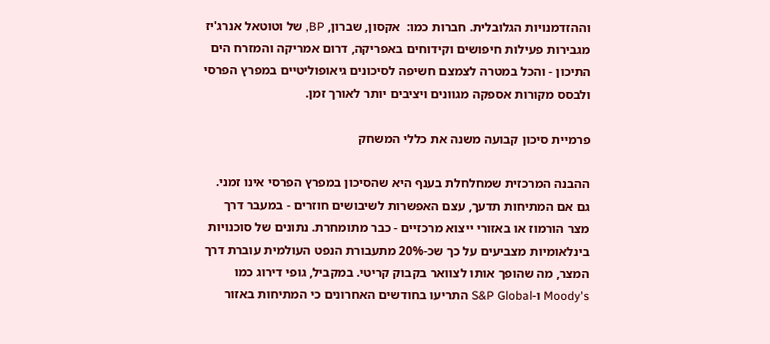וההזדמנויות הגלובלית. חברות כמו:  אקסון, שברון, BP, של וטוטאל אנרג'יז מגבירות פעילות חיפושים וקידוחים באפריקה, דרום אמריקה והמזרח הים התיכון - והכל במטרה לצמצם חשיפה לסיכונים גיאופוליטיים במפרץ הפרסי ולבסס מקורות אספקה מגוונים ויציבים יותר לאורך זמן.

פרמיית סיכון קבועה משנה את כללי המשחק

ההבנה המרכזית שמחלחלת בענף היא שהסיכון במפרץ הפרסי אינו זמני. גם אם המתיחות תדעך, עצם האפשרות לשיבושים חוזרים - במעבר דרך מצר הורמוז או באזורי ייצוא מרכזיים - כבר מתומחרת. נתונים של סוכנויות בינלאומיות מצביעים על כך שכ-20% מתעבורת הנפט העולמית עוברת דרך המצר, מה שהופך אותו לצוואר בקבוק קריטי. במקביל, גופי דירוג כמו Moody's ו-S&P Global התריעו בחודשים האחרונים כי המתיחות באזור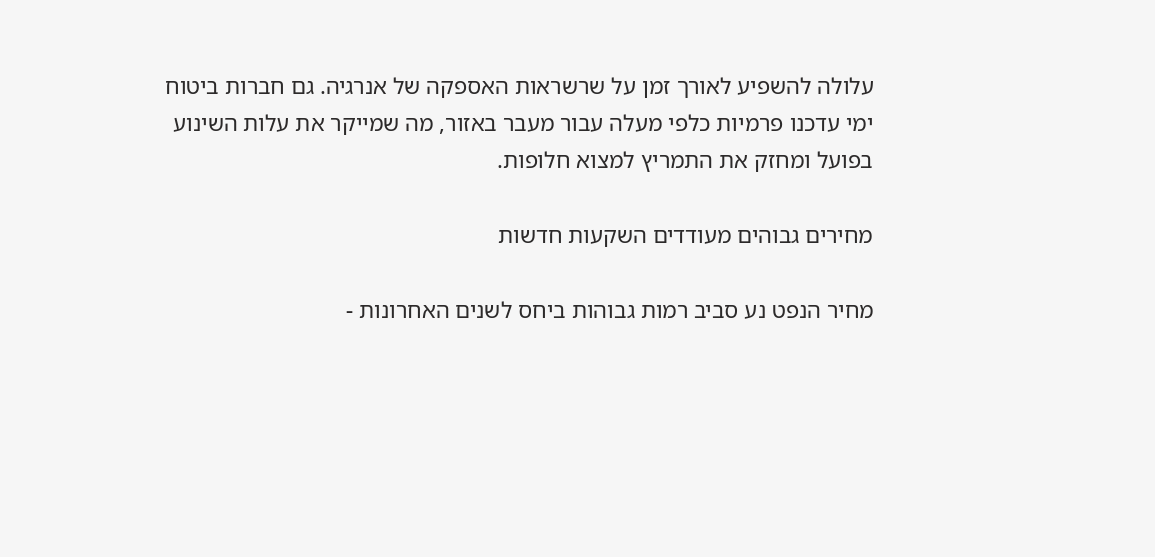עלולה להשפיע לאורך זמן על שרשראות האספקה של אנרגיה. גם חברות ביטוח ימי עדכנו פרמיות כלפי מעלה עבור מעבר באזור, מה שמייקר את עלות השינוע בפועל ומחזק את התמריץ למצוא חלופות.

מחירים גבוהים מעודדים השקעות חדשות

מחיר הנפט נע סביב רמות גבוהות ביחס לשנים האחרונות -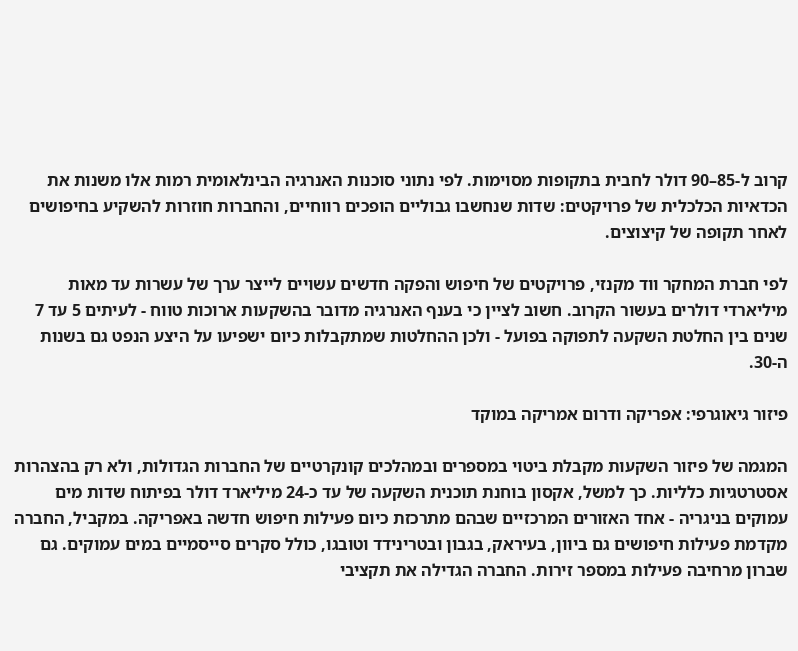קרוב ל-85–90 דולר לחבית בתקופות מסוימות. לפי נתוני סוכנות האנרגיה הבינלאומית רמות אלו משנות את הכדאיות הכלכלית של פרויקטים: שדות שנחשבו גבוליים הופכים רווחיים, והחברות חוזרות להשקיע בחיפושים לאחר תקופה של קיצוצים.

לפי חברת המחקר ווד מקנזי, פרויקטים של חיפוש והפקה חדשים עשויים לייצר ערך של עשרות עד מאות מיליארדי דולרים בעשור הקרוב. חשוב לציין כי בענף האנרגיה מדובר בהשקעות ארוכות טווח - לעיתים 5 עד 7 שנים בין החלטת השקעה לתפוקה בפועל - ולכן ההחלטות שמתקבלות כיום ישפיעו על היצע הנפט גם בשנות ה-30.

פיזור גיאוגרפי: אפריקה ודרום אמריקה במוקד

המגמה של פיזור השקעות מקבלת ביטוי במספרים ובמהלכים קונקרטיים של החברות הגדולות, ולא רק בהצהרות אסטרטגיות כלליות. כך למשל, אקסון בוחנת תוכנית השקעה של עד כ-24 מיליארד דולר בפיתוח שדות מים עמוקים בניגריה - אחד האזורים המרכזיים שבהם מתרכזת כיום פעילות חיפוש חדשה באפריקה. במקביל, החברה מקדמת פעילות חיפושים גם ביוון, בעיראק, בגבון ובטרינידד וטובגו, כולל סקרים סייסמיים במים עמוקים. גם שברון מרחיבה פעילות במספר זירות. החברה הגדילה את תקציבי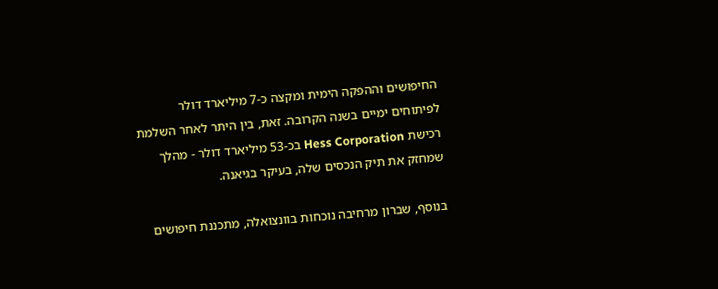החיפושים וההפקה הימית ומקצה כ-7 מיליארד דולר לפיתוחים ימיים בשנה הקרובה. זאת, בין היתר לאחר השלמת רכישת Hess Corporation בכ-53 מיליארד דולר - מהלך שמחזק את תיק הנכסים שלה, בעיקר בגיאנה.

בנוסף, שברון מרחיבה נוכחות בוונצואלה, מתכננת חיפושים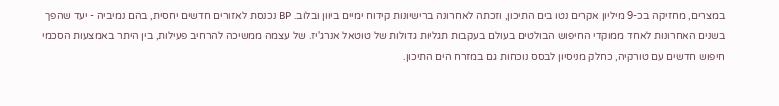במצרים, מחזיקה בכ-9 מיליון אקרים נטו בים התיכון, וזכתה לאחרונה ברישיונות קידוח ימיים ביוון ובלוב. BP נכנסת לאזורים חדשים יחסית, בהם נמיביה - יעד שהפך בשנים האחרונות לאחד ממוקדי החיפוש הבולטים בעולם בעקבות תגליות גדולות של טוטאל אנרג'יז. של עצמה ממשיכה להרחיב פעילות, בין היתר באמצעות הסכמי חיפוש חדשים עם טורקיה, כחלק מניסיון לבסס נוכחות גם במזרח הים התיכון.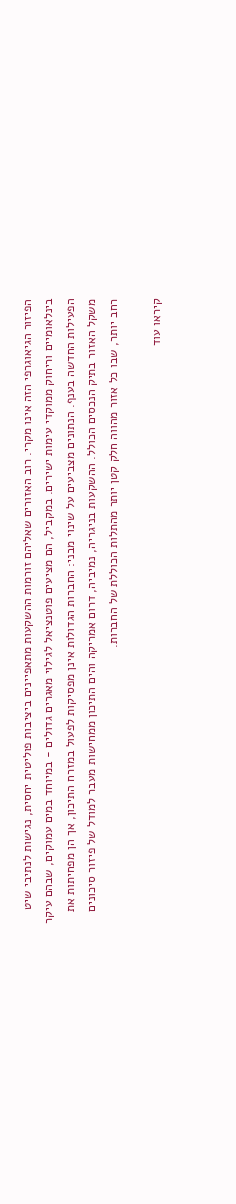הפיזור הגיאוגרפי הזה אינו מקרי. רוב האזורים שאליהם זורמות ההשקעות מתאפיינים ביציבות פוליטית יחסית, נגישות לנתיבי שיט בינלאומיים וריחוק ממוקדי עימות ישירים. במקביל, הם מציעים פוטנציאל לגילוי מאגרים גדולים - במיוחד במים עמוקים, שבהם עיקר הפעילות החדשה בענף. הנתונים מצביעים על שינוי מבני: החברות הגדולות אינן מפסיקות לפעול במזרח התיכון, אך הן מפחיתות את משקל האזור בתיק הנכסים הכולל. ההשקעות בניגריה, נמיביה, דרום אמריקה והים התיכון ממחישות מעבר למודל של פיזור סיכונים רחב יותר, שבו כל אזור מהווה חלק קטן יותר מהתלות הכוללת של החברות.

קיראו עוד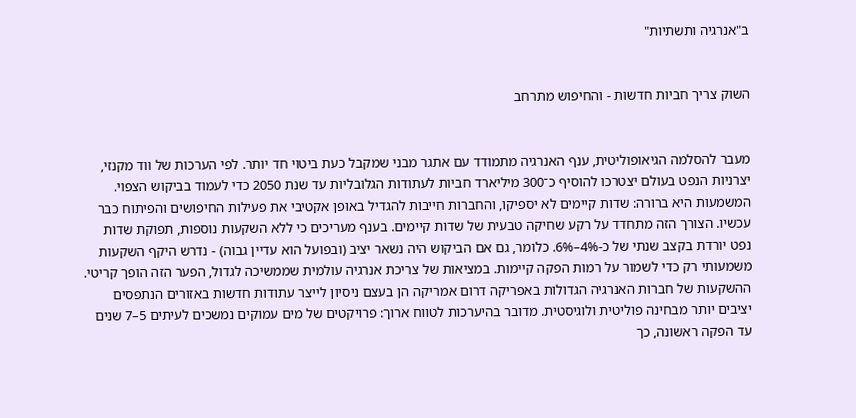ב"אנרגיה ותשתיות"


השוק צריך חביות חדשות - והחיפוש מתרחב


מעבר להסלמה הגיאופוליטית, ענף האנרגיה מתמודד עם אתגר מבני שמקבל כעת ביטוי חד יותר. לפי הערכות של ווד מקנזי, יצרניות הנפט בעולם יצטרכו להוסיף כ־300 מיליארד חביות לעתודות הגלובליות עד שנת 2050 כדי לעמוד בביקוש הצפוי. המשמעות היא ברורה: שדות קיימים לא יספיקו, והחברות חייבות להגדיל באופן אקטיבי את פעילות החיפושים והפיתוח כבר עכשיו. הצורך הזה מתחדד על רקע שחיקה טבעית של שדות קיימים. בענף מעריכים כי ללא השקעות נוספות, תפוקת שדות נפט יורדת בקצב שנתי של כ-4%–6%. כלומר, גם אם הביקוש היה נשאר יציב (ובפועל הוא עדיין גבוה) - נדרש היקף השקעות משמעותי רק כדי לשמור על רמות הפקה קיימות. במציאות של צריכת אנרגיה עולמית שממשיכה לגדול, הפער הזה הופך קריטי. ההשקעות של חברות האנרגיה הגדולות באפריקה דרום אמריקה הן בעצם ניסיון לייצר עתודות חדשות באזורים הנתפסים יציבים יותר מבחינה פוליטית ולוגיסטית. מדובר בהיערכות לטווח ארוך: פרויקטים של מים עמוקים נמשכים לעיתים 5–7 שנים עד הפקה ראשונה, כך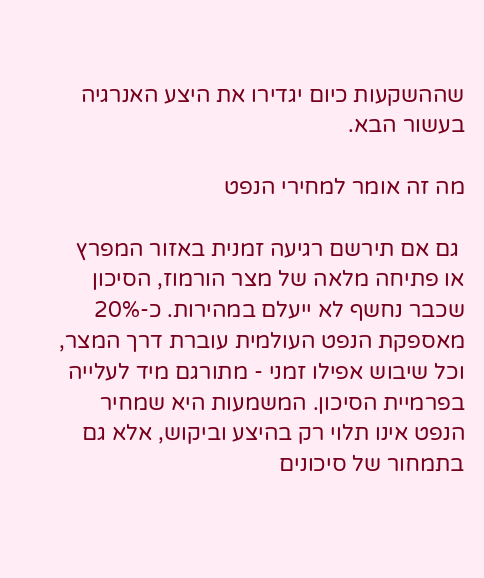שההשקעות כיום יגדירו את היצע האנרגיה בעשור הבא.

מה זה אומר למחירי הנפט

 גם אם תירשם רגיעה זמנית באזור המפרץ או פתיחה מלאה של מצר הורמוז, הסיכון שכבר נחשף לא ייעלם במהירות. כ-20% מאספקת הנפט העולמית עוברת דרך המצר, וכל שיבוש אפילו זמני - מתורגם מיד לעלייה בפרמיית הסיכון. המשמעות היא שמחיר הנפט אינו תלוי רק בהיצע וביקוש, אלא גם בתמחור של סיכונים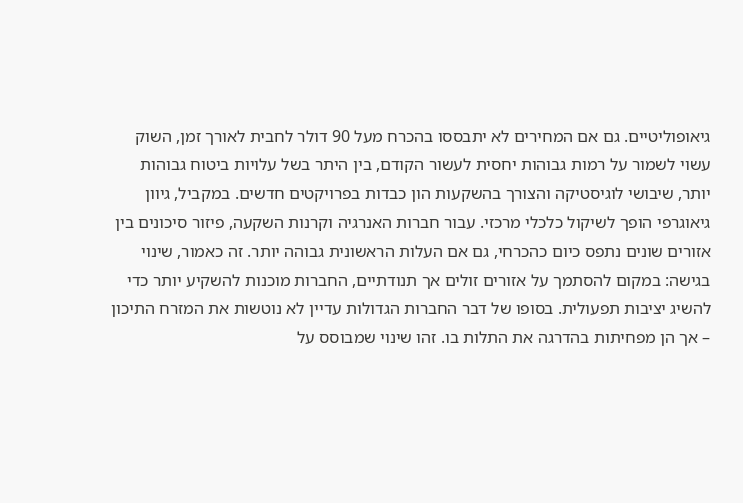גיאופוליטיים. גם אם המחירים לא יתבססו בהכרח מעל 90 דולר לחבית לאורך זמן, השוק עשוי לשמור על רמות גבוהות יחסית לעשור הקודם, בין היתר בשל עלויות ביטוח גבוהות יותר, שיבושי לוגיסטיקה והצורך בהשקעות הון כבדות בפרויקטים חדשים. במקביל, גיוון גיאוגרפי הופך לשיקול כלכלי מרכזי. עבור חברות האנרגיה וקרנות השקעה, פיזור סיכונים בין אזורים שונים נתפס כיום כהכרחי, גם אם העלות הראשונית גבוהה יותר. זה כאמור, שינוי בגישה: במקום להסתמך על אזורים זולים אך תנודתיים, החברות מוכנות להשקיע יותר כדי להשיג יציבות תפעולית. בסופו של דבר החברות הגדולות עדיין לא נוטשות את המזרח התיכון – אך הן מפחיתות בהדרגה את התלות בו. זהו שינוי שמבוסס על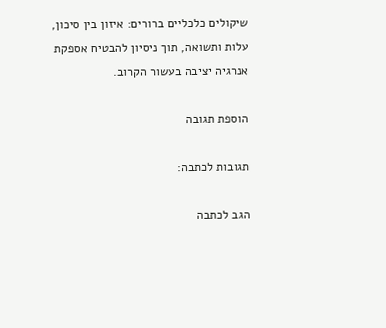שיקולים כלכליים ברורים: איזון בין סיכון, עלות ותשואה, תוך ניסיון להבטיח אספקת אנרגיה יציבה בעשור הקרוב.

הוספת תגובה

תגובות לכתבה:

הגב לכתבה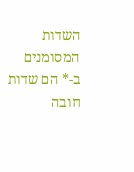השדות המסומנים ב-* הם שדות חובה